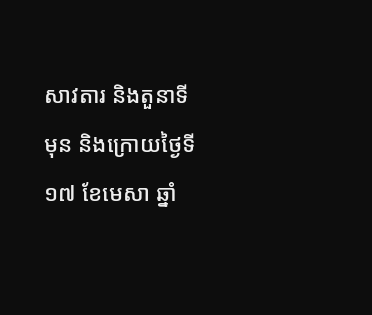សាវតារ និងតួនាទី
មុន និងក្រោយថ្ងៃទី១៧ ខែមេសា ឆ្នាំ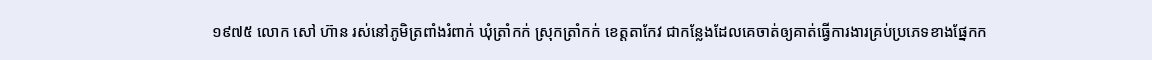១៩៧៥ លោក សៅ ហ៊ាន រស់នៅភូមិត្រពាំងរំពាក់ ឃុំត្រាំកក់ ស្រុកត្រាំកក់ ខេត្តតាកែវ ជាកន្លែងដែលគេចាត់ឲ្យគាត់ធ្វើការងារគ្រប់ប្រភេទខាងផ្នែកក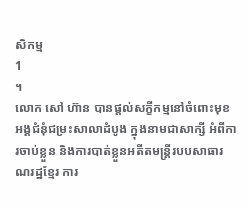សិកម្ម
1
។
លោក សៅ ហ៊ាន បានផ្តល់សក្ខីកម្មនៅចំពោះមុខអង្គជំនុំជម្រះសាលាដំបូង ក្នុងនាមជាសាក្សី អំពីការចាប់ខ្លួន និងការបាត់ខ្លួនអតីតមន្ត្រីរបបសាធារណរដ្ឋខ្មែរ ការ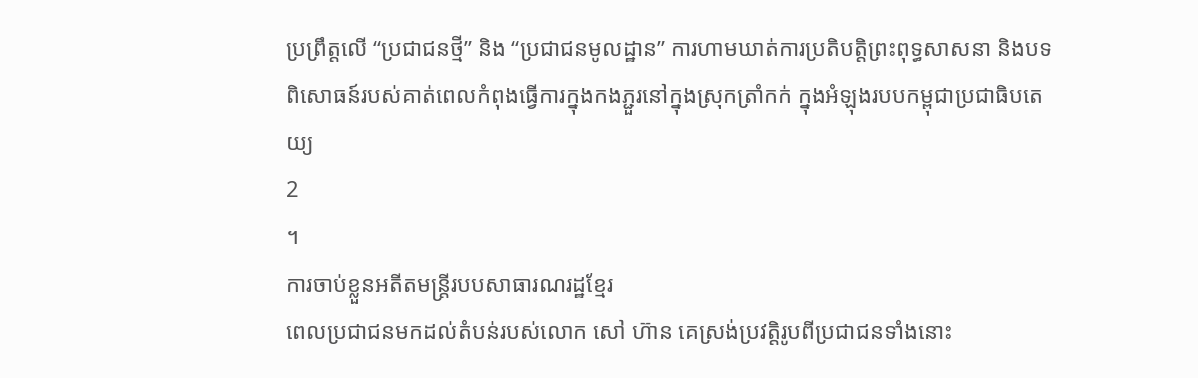ប្រព្រឹត្តលើ “ប្រជាជនថ្មី” និង “ប្រជាជនមូលដ្ឋាន” ការហាមឃាត់ការប្រតិបត្តិព្រះពុទ្ធសាសនា និងបទពិសោធន៍របស់គាត់ពេលកំពុងធ្វើការក្នុងកងភ្ជួរនៅក្នុងស្រុកត្រាំកក់ ក្នុងអំឡុងរបបកម្ពុជាប្រជាធិបតេយ្យ
2
។
ការចាប់ខ្លួនអតីតមន្ត្រីរបបសាធារណរដ្ឋខ្មែរ
ពេលប្រជាជនមកដល់តំបន់របស់លោក សៅ ហ៊ាន គេស្រង់ប្រវត្តិរូបពីប្រជាជនទាំងនោះ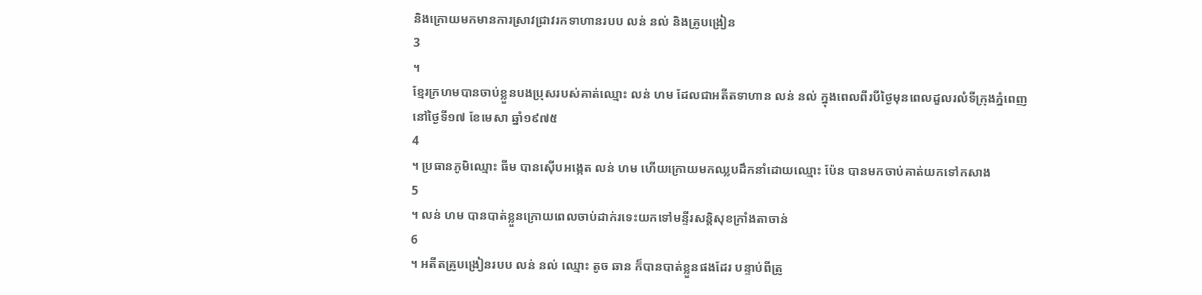និងក្រោយមកមានការស្រាវជ្រាវរកទាហានរបប លន់ នល់ និងគ្រូបង្រៀន
3
។
ខ្មែរក្រហមបានចាប់ខ្លួនបងប្រុសរបស់គាត់ឈ្មោះ លន់ ហម ដែលជាអតីតទាហាន លន់ នល់ ក្នុងពេលពីរបីថ្ងៃមុនពេលដួលរលំទីក្រុងភ្នំពេញនៅថ្ងៃទី១៧ ខែមេសា ឆ្នាំ១៩៧៥
4
។ ប្រធានភូមិឈ្មោះ ធីម បានស៊ើបអង្កេត លន់ ហម ហើយក្រោយមកឈ្លបដឹកនាំដោយឈ្មោះ ប៉ែន បានមកចាប់គាត់យកទៅកសាង
5
។ លន់ ហម បានបាត់ខ្លួនក្រោយពេលចាប់ដាក់រទេះយកទៅមន្ទីរសន្តិសុខក្រាំងតាចាន់
6
។ អតីតគ្រូបង្រៀនរបប លន់ នល់ ឈ្មោះ តូច ឆាន ក៏បានបាត់ខ្លួនផងដែរ បន្ទាប់ពីត្រូ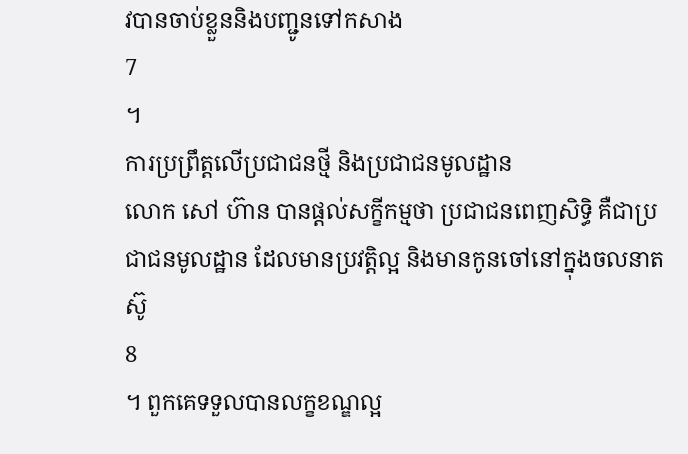វបានចាប់ខ្លួននិងបញ្ជូនទៅកសាង
7
។
ការប្រព្រឹត្តលើប្រជាជនថ្មី និងប្រជាជនមូលដ្ឋាន
លោក សៅ ហ៊ាន បានផ្តល់សក្ខីកម្មថា ប្រជាជនពេញសិទ្ធិ គឺជាប្រជាជនមូលដ្ឋាន ដែលមានប្រវត្តិល្អ និងមានកូនចៅនៅក្នុងចលនាតស៊ូ
8
។ ពួកគេទទួលបានលក្ខខណ្ឌល្អ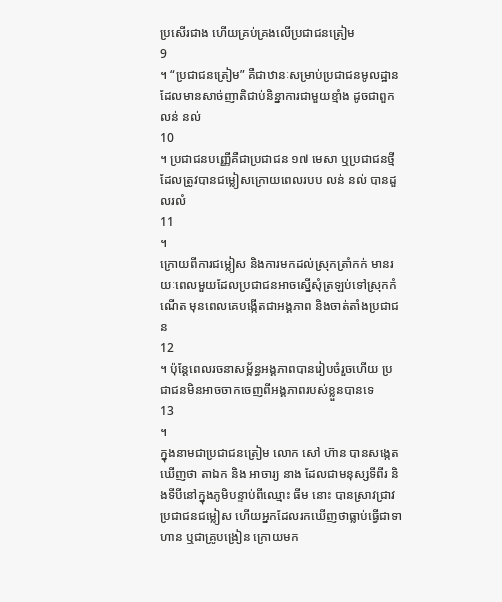ប្រសើរជាង ហើយគ្រប់គ្រងលើប្រជាជនត្រៀម
9
។ “ប្រជាជនត្រៀម” គឺជាឋានៈសម្រាប់ប្រជាជនមូលដ្ឋានដែលមានសាច់ញាតិជាប់និន្នាការជាមួយខ្មាំង ដូចជាពួក លន់ នល់
10
។ ប្រជាជនបញ្ញើគឺជាប្រជាជន ១៧ មេសា ឬប្រជាជនថ្មី ដែលត្រូវបានជម្លៀសក្រោយពេលរបប លន់ នល់ បានដួលរលំ
11
។
ក្រោយពីការជម្លៀស និងការមកដល់ស្រុកត្រាំកក់ មានរយៈពេលមួយដែលប្រជាជនអាចស្នើសុំត្រឡប់ទៅស្រុកកំណើត មុនពេលគេបង្កើតជាអង្គភាព និងចាត់តាំងប្រជាជន
12
។ ប៉ុន្តែពេលរចនាសម្ព័ន្ធអង្គភាពបានរៀបចំរួចហើយ ប្រជាជនមិនអាចចាកចេញពីអង្គភាពរបស់ខ្លួនបានទេ
13
។
ក្នុងនាមជាប្រជាជនត្រៀម លោក សៅ ហ៊ាន បានសង្កេតឃើញថា តាឯក និង អាចារ្យ នាង ដែលជាមនុស្សទីពីរ និងទីបីនៅក្នុងភូមិបន្ទាប់ពីឈ្មោះ ធីម នោះ បានស្រាវជ្រាវប្រជាជនជម្លៀស ហើយអ្នកដែលរកឃើញថាធ្លាប់ធ្វើជាទាហាន ឬជាគ្រូបង្រៀន ក្រោយមក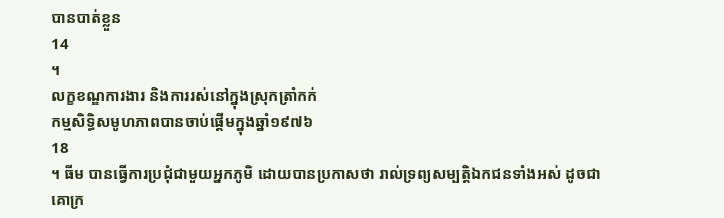បានបាត់ខ្លួន
14
។
លក្ខខណ្ឌការងារ និងការរស់នៅក្នុងស្រុកត្រាំកក់
កម្មសិទ្ធិសមូហភាពបានចាប់ផ្តើមក្នុងឆ្នាំ១៩៧៦
18
។ ធីម បានធ្វើការប្រជុំជាមួយអ្នកភូមិ ដោយបានប្រកាសថា រាល់ទ្រព្យសម្បត្តិឯកជនទាំងអស់ ដូចជាគោក្រ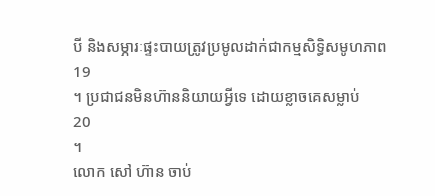បី និងសម្ភារៈផ្ទះបាយត្រូវប្រមូលដាក់ជាកម្មសិទ្ធិសមូហភាព
19
។ ប្រជាជនមិនហ៊ាននិយាយអ្វីទេ ដោយខ្លាចគេសម្លាប់
20
។
លោក សៅ ហ៊ាន ចាប់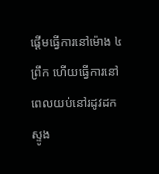ផ្តើមធ្វើការនៅម៉ោង ៤ ព្រឹក ហើយធ្វើការនៅពេលយប់នៅរដូវដកស្ទូង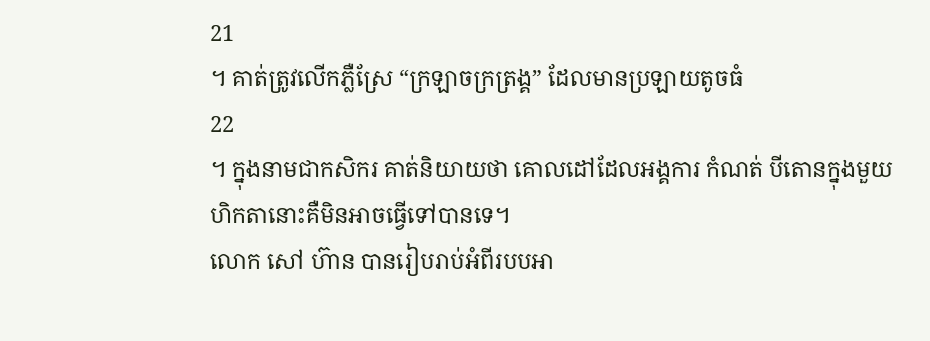21
។ គាត់ត្រូវលើកភ្លឺស្រែ “ក្រឡាចក្រត្រង្គ” ដែលមានប្រឡាយតូចធំ
22
។ ក្នុងនាមជាកសិករ គាត់និយាយថា គោលដៅដែលអង្គការ កំណត់ បីតោនក្នុងមួយហិកតានោះគឺមិនអាចធ្វើទៅបានទេ។
លោក សៅ ហ៊ាន បានរៀបរាប់អំពីរបបអា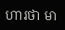ហារថា មា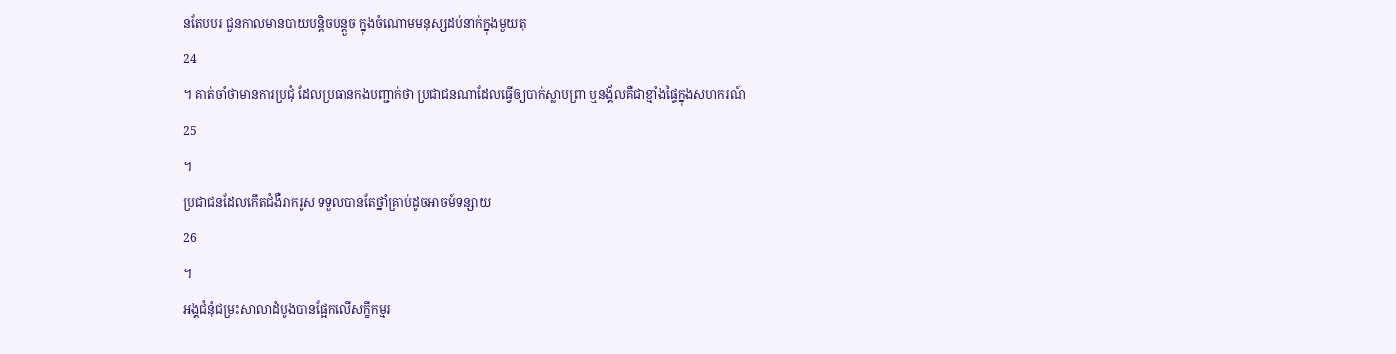នតែបបរ ជួនកាលមានបាយបន្តិចបន្តួច ក្នុងចំណោមមនុស្សដប់នាក់ក្នុងមួយតុ
24
។ គាត់ចាំថាមានការប្រជុំ ដែលប្រធានកងបញ្ជាក់ថា ប្រជាជនណាដែលធ្វើឲ្យបាក់ស្លាបព្រា ឬនង្គ័លគឺជាខ្មាំងផ្ទៃក្នុងសហករណ៍
25
។
ប្រជាជនដែលកើតជំងឺរាករូស ទទួលបានតែថ្នាំគ្រាប់ដូចអាចម៍ទន្សាយ
26
។
អង្គជំនុំជម្រះសាលាដំបូងបានផ្អែកលើសក្ខីកម្មរ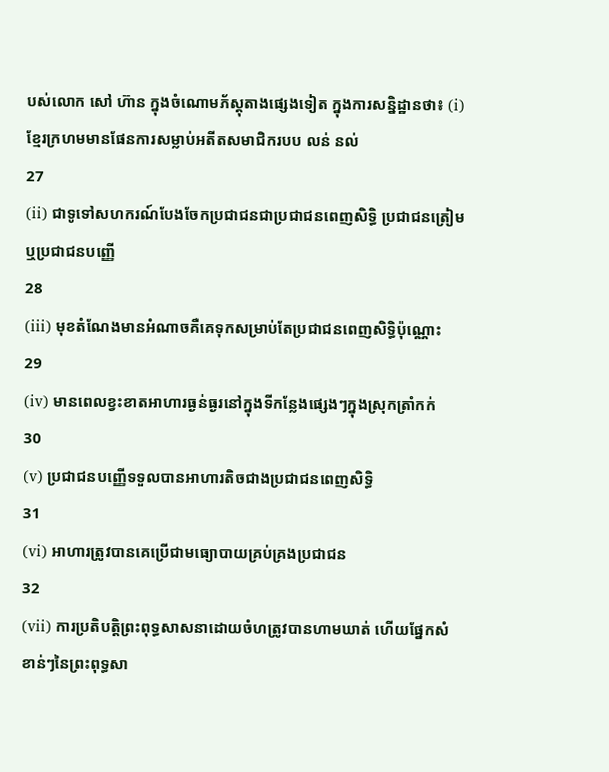បស់លោក សៅ ហ៊ាន ក្នុងចំណោមភ័ស្តុតាងផ្សេងទៀត ក្នុងការសន្និដ្ឋានថា៖ (i) ខ្មែរក្រហមមានផែនការសម្លាប់អតីតសមាជិករបប លន់ នល់
27
(ii) ជាទូទៅសហករណ៍បែងចែកប្រជាជនជាប្រជាជនពេញសិទ្ធិ ប្រជាជនត្រៀម ឬប្រជាជនបញ្ញើ
28
(iii) មុខតំណែងមានអំណាចគឺគេទុកសម្រាប់តែប្រជាជនពេញសិទ្ធិប៉ុណ្ណោះ
29
(iv) មានពេលខ្វះខាតអាហារធ្ងន់ធ្ងរនៅក្នុងទីកន្លែងផ្សេងៗក្នុងស្រុកត្រាំកក់
30
(v) ប្រជាជនបញ្ញើទទួលបានអាហារតិចជាងប្រជាជនពេញសិទ្ធិ
31
(vi) អាហារត្រូវបានគេប្រើជាមធ្យោបាយគ្រប់គ្រងប្រជាជន
32
(vii) ការប្រតិបត្តិព្រះពុទ្ធសាសនាដោយចំហត្រូវបានហាមឃាត់ ហើយផ្នែកសំខាន់ៗនៃព្រះពុទ្ធសា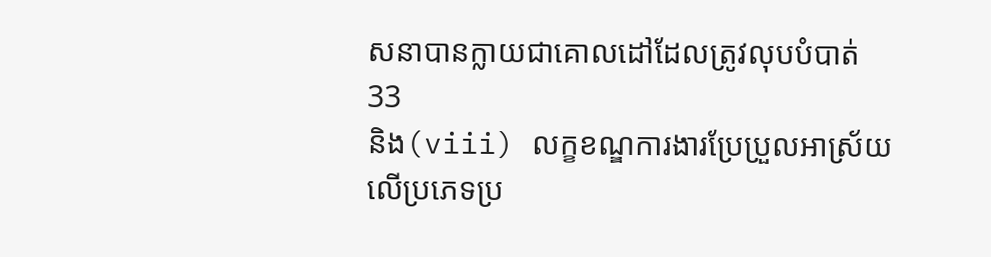សនាបានក្លាយជាគោលដៅដែលត្រូវលុបបំបាត់
33
និង(viii) លក្ខខណ្ឌការងារប្រែប្រួលអាស្រ័យលើប្រភេទប្រ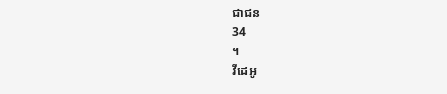ជាជន
34
។
វីដេអូ